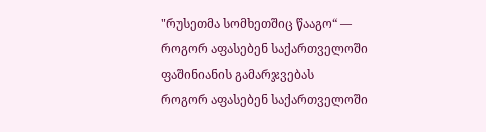"რუსეთმა სომხეთშიც წააგო“ — როგორ აფასებენ საქართველოში ფაშინიანის გამარჯვებას
როგორ აფასებენ საქართველოში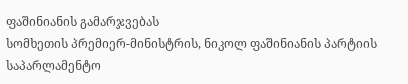ფაშინიანის გამარჯვებას
სომხეთის პრემიერ-მინისტრის, ნიკოლ ფაშინიანის პარტიის საპარლამენტო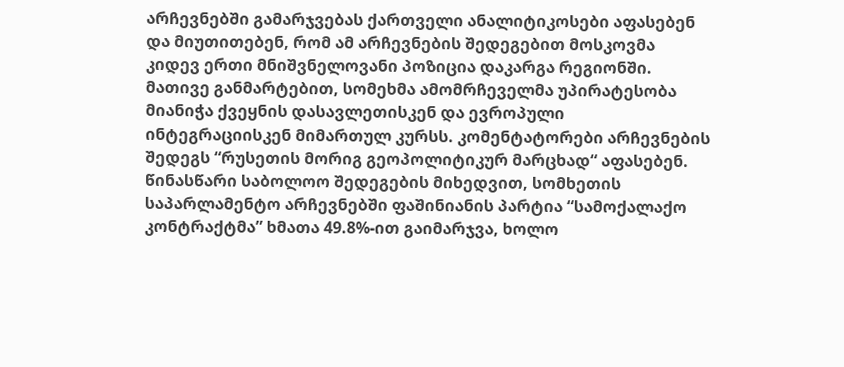არჩევნებში გამარჯვებას ქართველი ანალიტიკოსები აფასებენ და მიუთითებენ, რომ ამ არჩევნების შედეგებით მოსკოვმა კიდევ ერთი მნიშვნელოვანი პოზიცია დაკარგა რეგიონში. მათივე განმარტებით, სომეხმა ამომრჩეველმა უპირატესობა მიანიჭა ქვეყნის დასავლეთისკენ და ევროპული ინტეგრაციისკენ მიმართულ კურსს. კომენტატორები არჩევნების შედეგს “რუსეთის მორიგ გეოპოლიტიკურ მარცხად“ აფასებენ.
წინასწარი საბოლოო შედეგების მიხედვით, სომხეთის საპარლამენტო არჩევნებში ფაშინიანის პარტია “სამოქალაქო კონტრაქტმა” ხმათა 49.8%-ით გაიმარჯვა, ხოლო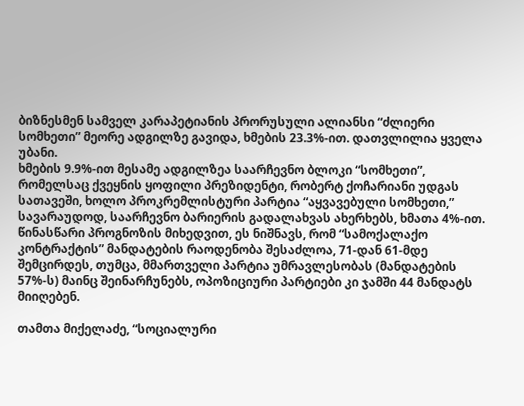ბიზნესმენ სამველ კარაპეტიანის პრორუსული ალიანსი “ძლიერი სომხეთი” მეორე ადგილზე გავიდა, ხმების 23.3%-ით. დათვლილია ყველა უბანი.
ხმების 9.9%-ით მესამე ადგილზეა საარჩევნო ბლოკი “სომხეთი”, რომელსაც ქვეყნის ყოფილი პრეზიდენტი, რობერტ ქოჩარიანი უდგას სათავეში, ხოლო პროკრემლისტური პარტია “აყვავებული სომხეთი,” სავარაუდოდ, საარჩევნო ბარიერის გადალახვას ახერხებს, ხმათა 4%-ით.
წინასწარი პროგნოზის მიხედვით, ეს ნიშნავს, რომ “სამოქალაქო კონტრაქტის” მანდატების რაოდენობა შესაძლოა, 71-დან 61-მდე შემცირდეს, თუმცა, მმართველი პარტია უმრავლესობას (მანდატების 57%-ს) მაინც შეინარჩუნებს, ოპოზიციური პარტიები კი ჯამში 44 მანდატს მიიღებენ.

თამთა მიქელაძე, “სოციალური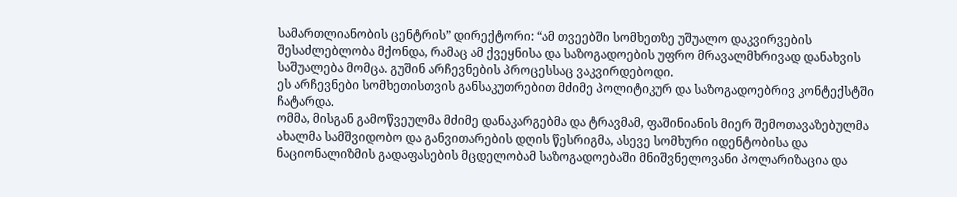სამართლიანობის ცენტრის” დირექტორი: “ამ თვეებში სომხეთზე უშუალო დაკვირვების შესაძლებლობა მქონდა, რამაც ამ ქვეყნისა და საზოგადოების უფრო მრავალმხრივად დანახვის საშუალება მომცა. გუშინ არჩევნების პროცესსაც ვაკვირდებოდი.
ეს არჩევნები სომხეთისთვის განსაკუთრებით მძიმე პოლიტიკურ და საზოგადოებრივ კონტექსტში ჩატარდა.
ომმა, მისგან გამოწვეულმა მძიმე დანაკარგებმა და ტრავმამ, ფაშინიანის მიერ შემოთავაზებულმა ახალმა სამშვიდობო და განვითარების დღის წესრიგმა, ასევე სომხური იდენტობისა და ნაციონალიზმის გადაფასების მცდელობამ საზოგადოებაში მნიშვნელოვანი პოლარიზაცია და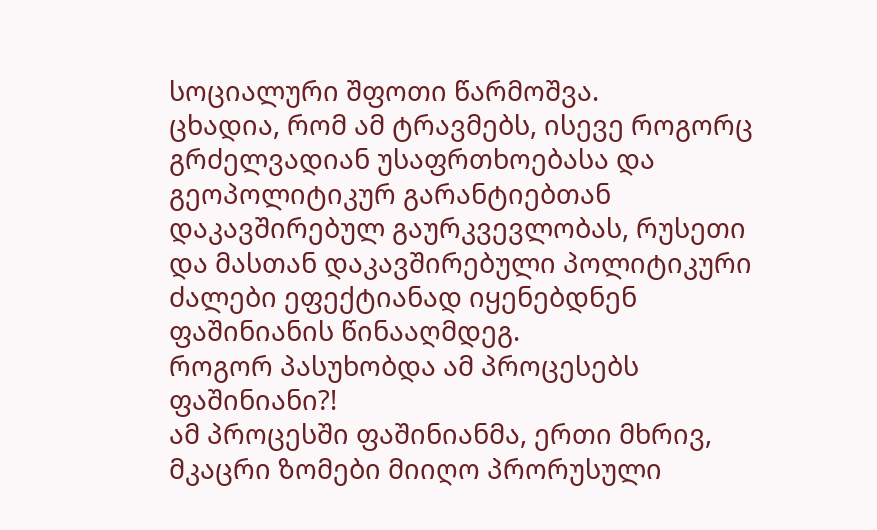სოციალური შფოთი წარმოშვა.
ცხადია, რომ ამ ტრავმებს, ისევე როგორც გრძელვადიან უსაფრთხოებასა და გეოპოლიტიკურ გარანტიებთან დაკავშირებულ გაურკვევლობას, რუსეთი და მასთან დაკავშირებული პოლიტიკური ძალები ეფექტიანად იყენებდნენ ფაშინიანის წინააღმდეგ.
როგორ პასუხობდა ამ პროცესებს ფაშინიანი?!
ამ პროცესში ფაშინიანმა, ერთი მხრივ, მკაცრი ზომები მიიღო პრორუსული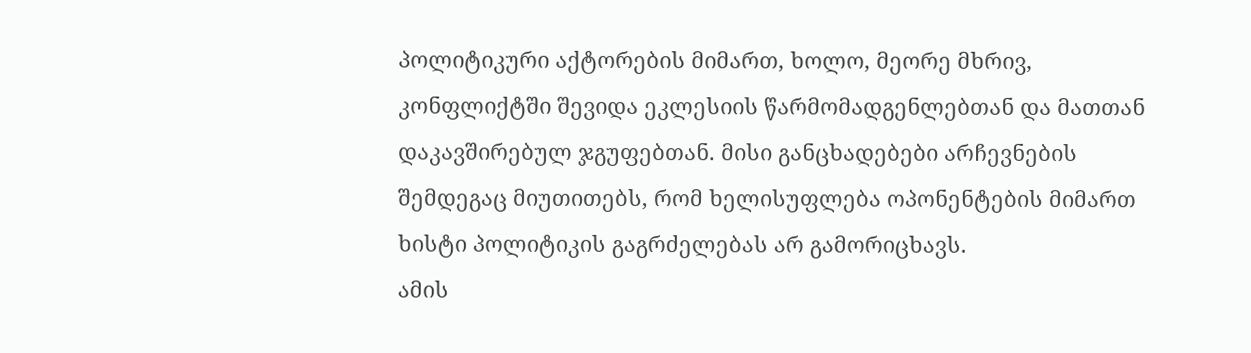პოლიტიკური აქტორების მიმართ, ხოლო, მეორე მხრივ, კონფლიქტში შევიდა ეკლესიის წარმომადგენლებთან და მათთან დაკავშირებულ ჯგუფებთან. მისი განცხადებები არჩევნების შემდეგაც მიუთითებს, რომ ხელისუფლება ოპონენტების მიმართ ხისტი პოლიტიკის გაგრძელებას არ გამორიცხავს.
ამის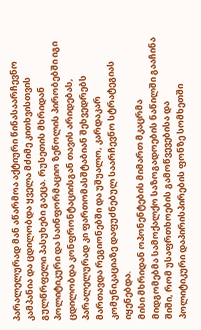პარალელურად მან აწარმოა აქტიური წინასაარჩევნო კამპანია და ცდილობდა ყველა მძიმე კითხვისთვის გულწრფელი პასუხები გაეცა. რუსეთის მხრიდან პოლიტიკური და საინფორმაციო ზეწოლის პირობებში იგი ცდილობდა კონფრონტაციისგან თავის არიდებას, პარალელურად კი ფართომასშტაბიან შეხვედრებს მართავდა რეგიონებში და უშუალო, კარდაკარ კომუნიკაციაზე დაფუძნებულ საარჩევნო სტრატეგიას იყენებდა.
მისი მხრიდან ოპონენტების მიმართ მკაცრმა მიდგომებმა სამოქალქო საზოგადოების ნაწილში გააჩინა შიში, რომ უსაფრთხოების გამოწვევებისა და პოლიტიკური დაპირისპირების ფონზე სომხეთში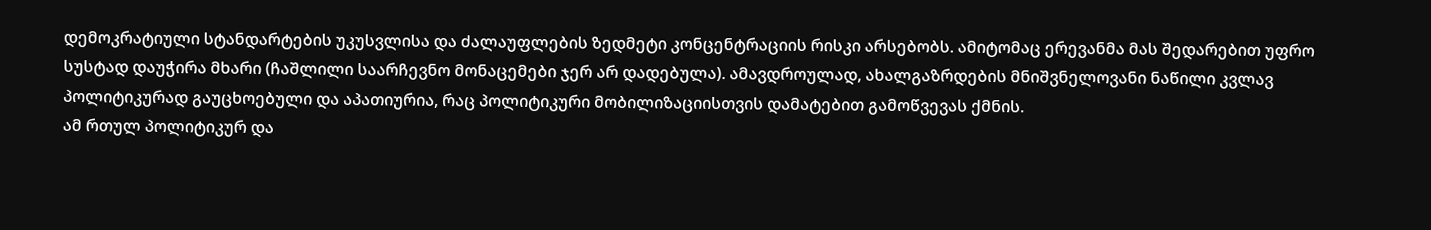დემოკრატიული სტანდარტების უკუსვლისა და ძალაუფლების ზედმეტი კონცენტრაციის რისკი არსებობს. ამიტომაც ერევანმა მას შედარებით უფრო სუსტად დაუჭირა მხარი (ჩაშლილი საარჩევნო მონაცემები ჯერ არ დადებულა). ამავდროულად, ახალგაზრდების მნიშვნელოვანი ნაწილი კვლავ პოლიტიკურად გაუცხოებული და აპათიურია, რაც პოლიტიკური მობილიზაციისთვის დამატებით გამოწვევას ქმნის.
ამ რთულ პოლიტიკურ და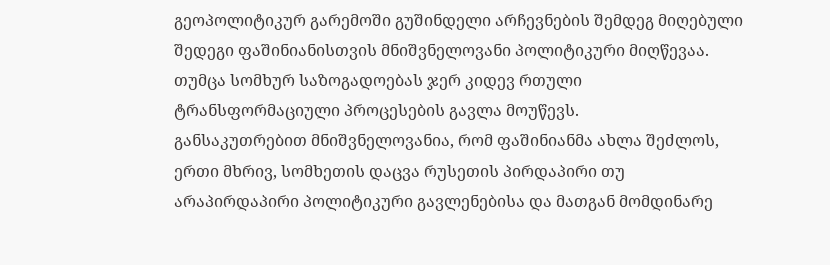გეოპოლიტიკურ გარემოში გუშინდელი არჩევნების შემდეგ მიღებული შედეგი ფაშინიანისთვის მნიშვნელოვანი პოლიტიკური მიღწევაა.
თუმცა სომხურ საზოგადოებას ჯერ კიდევ რთული ტრანსფორმაციული პროცესების გავლა მოუწევს.
განსაკუთრებით მნიშვნელოვანია, რომ ფაშინიანმა ახლა შეძლოს, ერთი მხრივ, სომხეთის დაცვა რუსეთის პირდაპირი თუ არაპირდაპირი პოლიტიკური გავლენებისა და მათგან მომდინარე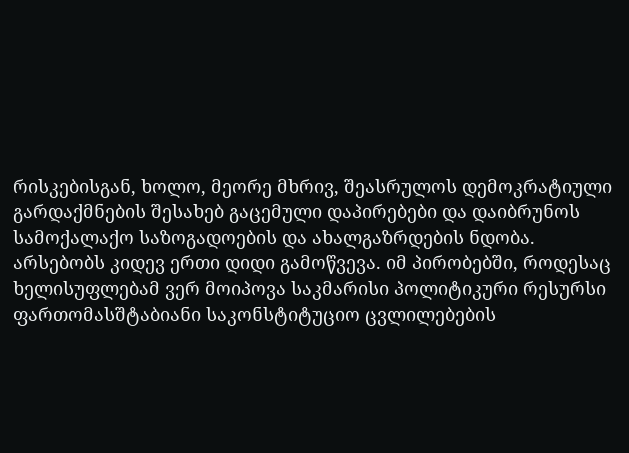რისკებისგან, ხოლო, მეორე მხრივ, შეასრულოს დემოკრატიული გარდაქმნების შესახებ გაცემული დაპირებები და დაიბრუნოს სამოქალაქო საზოგადოების და ახალგაზრდების ნდობა.
არსებობს კიდევ ერთი დიდი გამოწვევა. იმ პირობებში, როდესაც ხელისუფლებამ ვერ მოიპოვა საკმარისი პოლიტიკური რესურსი ფართომასშტაბიანი საკონსტიტუციო ცვლილებების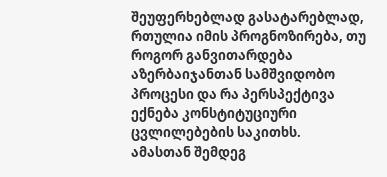შეუფერხებლად გასატარებლად, რთულია იმის პროგნოზირება, თუ როგორ განვითარდება აზერბაიჯანთან სამშვიდობო პროცესი და რა პერსპექტივა ექნება კონსტიტუციური ცვლილებების საკითხს.
ამასთან შემდეგ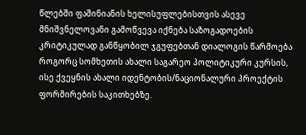წლებში ფაშინიანის ხელისუფლებისთვის ასევე მნიშვნელოვანი გამოწვევა იქნება საზოგადოების კრიტიკულად განწყობილ ჯგუფებთან დიალოგის წარმოება როგორც სომხეთის ახალი საგარეო პოლიტიკური კურსის, ისე ქვეყნის ახალი იდენტობის/ნაციონალური პროექტის ფორმირების საკითხებზე.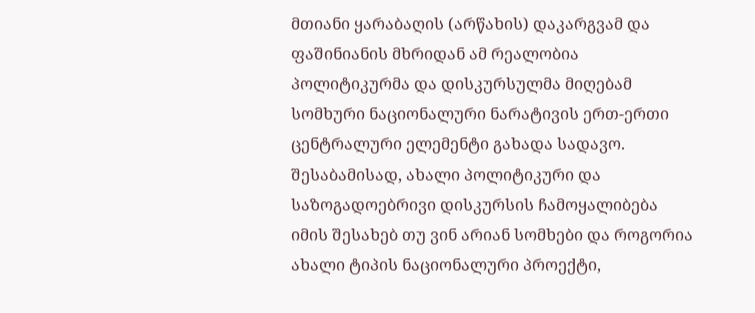მთიანი ყარაბაღის (არწახის) დაკარგვამ და ფაშინიანის მხრიდან ამ რეალობია პოლიტიკურმა და დისკურსულმა მიღებამ სომხური ნაციონალური ნარატივის ერთ-ერთი ცენტრალური ელემენტი გახადა სადავო. შესაბამისად, ახალი პოლიტიკური და საზოგადოებრივი დისკურსის ჩამოყალიბება იმის შესახებ თუ ვინ არიან სომხები და როგორია ახალი ტიპის ნაციონალური პროექტი,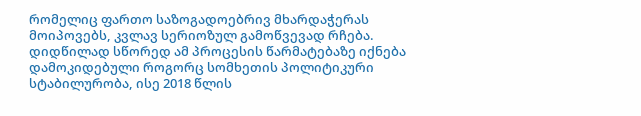რომელიც ფართო საზოგადოებრივ მხარდაჭერას მოიპოვებს, კვლავ სერიოზულ გამოწვევად რჩება. დიდწილად სწორედ ამ პროცესის წარმატებაზე იქნება დამოკიდებული როგორც სომხეთის პოლიტიკური სტაბილურობა, ისე 2018 წლის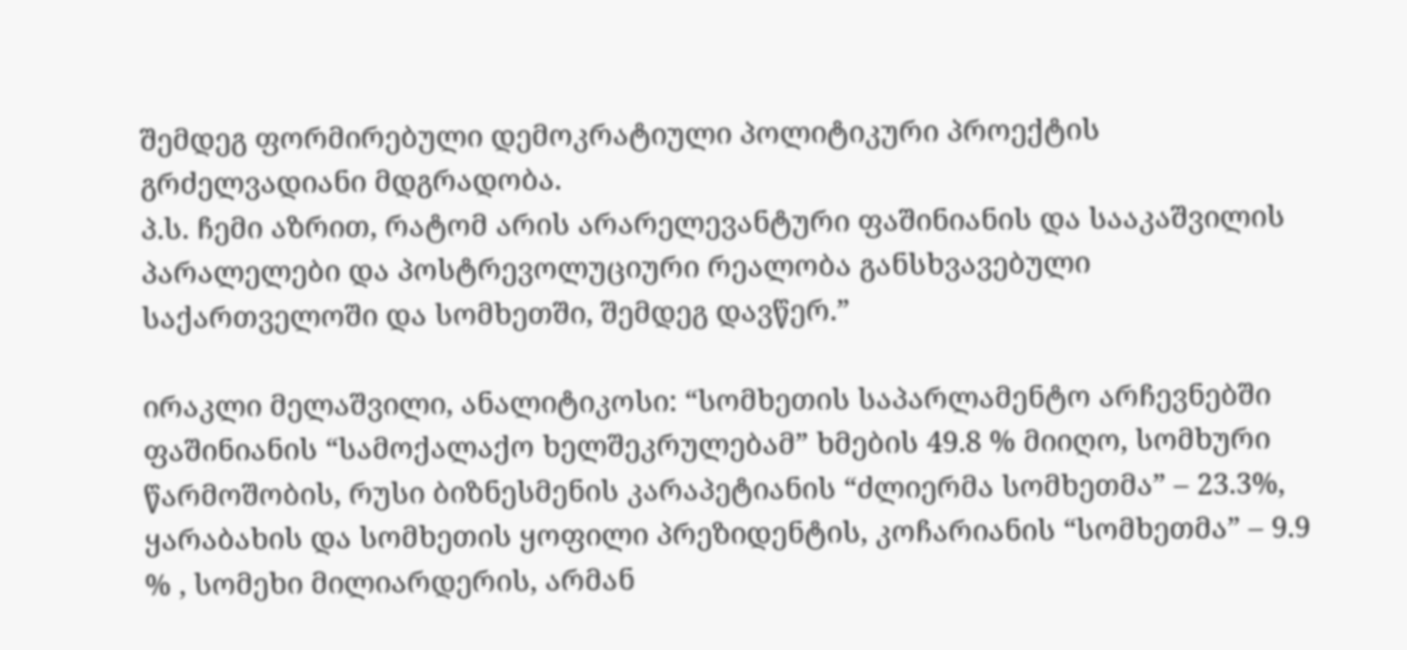შემდეგ ფორმირებული დემოკრატიული პოლიტიკური პროექტის გრძელვადიანი მდგრადობა.
პ.ს. ჩემი აზრით, რატომ არის არარელევანტური ფაშინიანის და სააკაშვილის პარალელები და პოსტრევოლუციური რეალობა განსხვავებული საქართველოში და სომხეთში, შემდეგ დავწერ.”

ირაკლი მელაშვილი, ანალიტიკოსი: “სომხეთის საპარლამენტო არჩევნებში ფაშინიანის “სამოქალაქო ხელშეკრულებამ” ხმების 49.8 % მიიღო, სომხური წარმოშობის, რუსი ბიზნესმენის კარაპეტიანის “ძლიერმა სომხეთმა” – 23.3%, ყარაბახის და სომხეთის ყოფილი პრეზიდენტის, კოჩარიანის “სომხეთმა” – 9.9 % , სომეხი მილიარდერის, არმან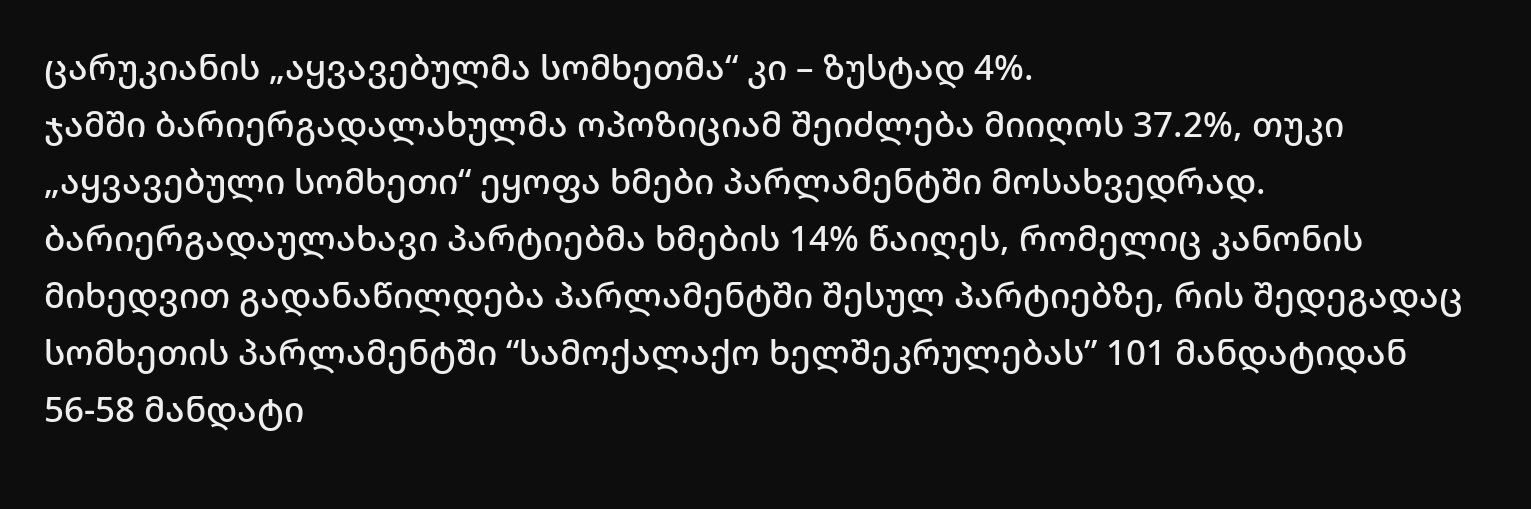ცარუკიანის „აყვავებულმა სომხეთმა“ კი – ზუსტად 4%.
ჯამში ბარიერგადალახულმა ოპოზიციამ შეიძლება მიიღოს 37.2%, თუკი „აყვავებული სომხეთი“ ეყოფა ხმები პარლამენტში მოსახვედრად. ბარიერგადაულახავი პარტიებმა ხმების 14% წაიღეს, რომელიც კანონის მიხედვით გადანაწილდება პარლამენტში შესულ პარტიებზე, რის შედეგადაც სომხეთის პარლამენტში “სამოქალაქო ხელშეკრულებას” 101 მანდატიდან 56-58 მანდატი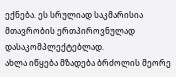ექნება. ეს სრულიად საკმარისია მთავრობის ერთპიროვნულად დასაკომპლექტებლად.
ახლა იწყება მზადება ბრძოლის მეორე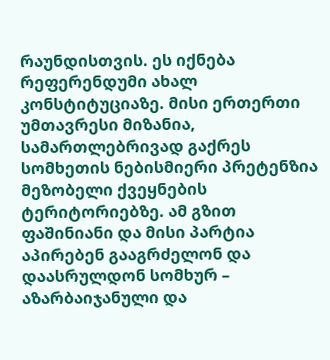რაუნდისთვის. ეს იქნება რეფერენდუმი ახალ კონსტიტუციაზე. მისი ერთერთი უმთავრესი მიზანია, სამართლებრივად გაქრეს სომხეთის ნებისმიერი პრეტენზია მეზობელი ქვეყნების ტერიტორიებზე. ამ გზით ფაშინიანი და მისი პარტია აპირებენ გააგრძელონ და დაასრულდონ სომხურ – აზარბაიჯანული და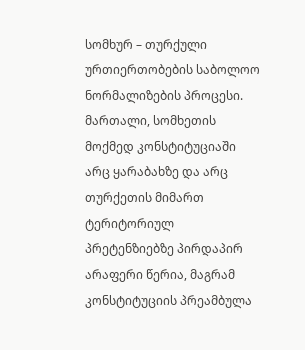სომხურ – თურქული ურთიერთობების საბოლოო ნორმალიზების პროცესი.
მართალი, სომხეთის მოქმედ კონსტიტუციაში არც ყარაბახზე და არც თურქეთის მიმართ ტერიტორიულ პრეტენზიებზე პირდაპირ არაფერი წერია, მაგრამ კონსტიტუციის პრეამბულა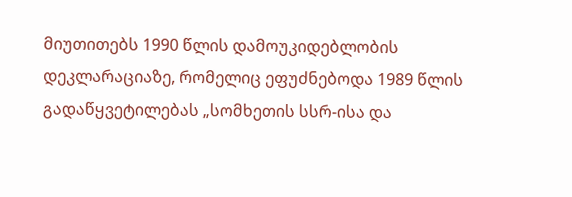მიუთითებს 1990 წლის დამოუკიდებლობის დეკლარაციაზე, რომელიც ეფუძნებოდა 1989 წლის გადაწყვეტილებას „სომხეთის სსრ-ისა და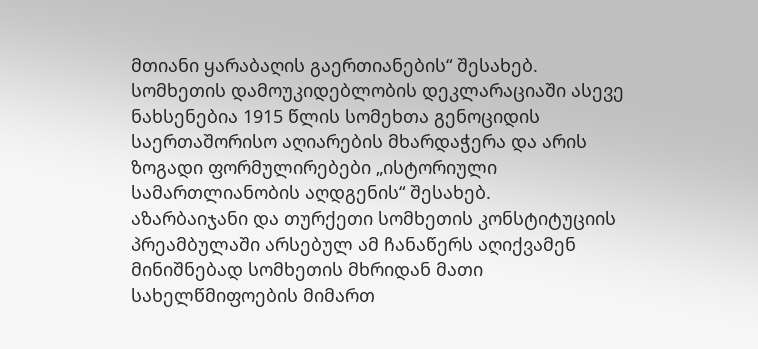მთიანი ყარაბაღის გაერთიანების“ შესახებ. სომხეთის დამოუკიდებლობის დეკლარაციაში ასევე ნახსენებია 1915 წლის სომეხთა გენოციდის საერთაშორისო აღიარების მხარდაჭერა და არის ზოგადი ფორმულირებები „ისტორიული სამართლიანობის აღდგენის“ შესახებ.
აზარბაიჯანი და თურქეთი სომხეთის კონსტიტუციის პრეამბულაში არსებულ ამ ჩანაწერს აღიქვამენ მინიშნებად სომხეთის მხრიდან მათი სახელწმიფოების მიმართ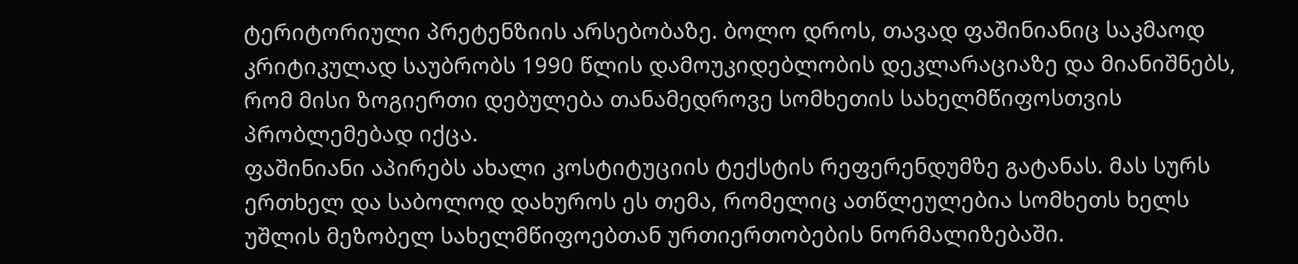ტერიტორიული პრეტენზიის არსებობაზე. ბოლო დროს, თავად ფაშინიანიც საკმაოდ კრიტიკულად საუბრობს 1990 წლის დამოუკიდებლობის დეკლარაციაზე და მიანიშნებს, რომ მისი ზოგიერთი დებულება თანამედროვე სომხეთის სახელმწიფოსთვის პრობლემებად იქცა.
ფაშინიანი აპირებს ახალი კოსტიტუციის ტექსტის რეფერენდუმზე გატანას. მას სურს ერთხელ და საბოლოდ დახუროს ეს თემა, რომელიც ათწლეულებია სომხეთს ხელს უშლის მეზობელ სახელმწიფოებთან ურთიერთობების ნორმალიზებაში.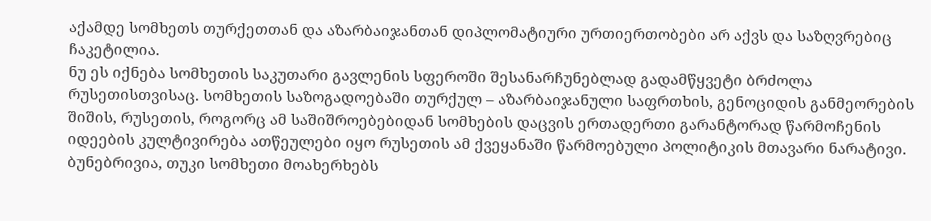აქამდე სომხეთს თურქეთთან და აზარბაიჯანთან დიპლომატიური ურთიერთობები არ აქვს და საზღვრებიც ჩაკეტილია.
ნუ ეს იქნება სომხეთის საკუთარი გავლენის სფეროში შესანარჩუნებლად გადამწყვეტი ბრძოლა რუსეთისთვისაც. სომხეთის საზოგადოებაში თურქულ – აზარბაიჯანული საფრთხის, გენოციდის განმეორების შიშის, რუსეთის, როგორც ამ საშიშროებებიდან სომხების დაცვის ერთადერთი გარანტორად წარმოჩენის იდეების კულტივირება ათწეულები იყო რუსეთის ამ ქვეყანაში წარმოებული პოლიტიკის მთავარი ნარატივი. ბუნებრივია, თუკი სომხეთი მოახერხებს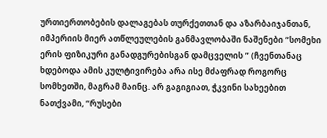ურთიერთობების დალაგებას თურქეთთან და აზარბაიჯანთან, იმპერიის მიერ ათწლეულების განმავლობაში ნაშენები “სომეხი ერის ფიზიკური განადგურებისგან დამცველის ” (ჩვენთანაც ხდებოდა ამის კულტივირება არა ისე მძაფრად როგორც სომხეთში, მაგრამ მაინც. არ გაგიგიათ, ჭკვინი სახეებით ნათქვამი, “რუსები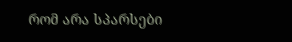რომ არა სპარსები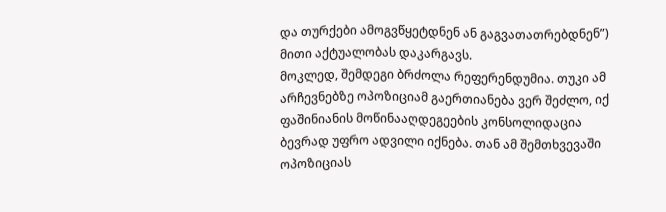და თურქები ამოგვწყეტდნენ ან გაგვათათრებდნენ”) მითი აქტუალობას დაკარგავს.
მოკლედ, შემდეგი ბრძოლა რეფერენდუმია. თუკი ამ არჩევნებზე ოპოზიციამ გაერთიანება ვერ შეძლო, იქ ფაშინიანის მოწინააღდეგეების კონსოლიდაცია ბევრად უფრო ადვილი იქნება. თან ამ შემთხვევაში ოპოზიციას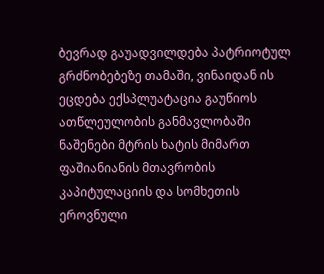ბევრად გაუადვილდება პატრიოტულ გრძნობებეზე თამაში, ვინაიდან ის ეცდება ექსპლუატაცია გაუწიოს ათწლეულობის განმავლობაში ნაშენები მტრის ხატის მიმართ ფაშიანიანის მთავრობის კაპიტულაციის და სომხეთის ეროვნული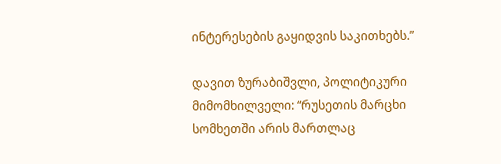ინტერესების გაყიდვის საკითხებს.”

დავით ზურაბიშვლი, პოლიტიკური მიმომხილველი: “რუსეთის მარცხი სომხეთში არის მართლაც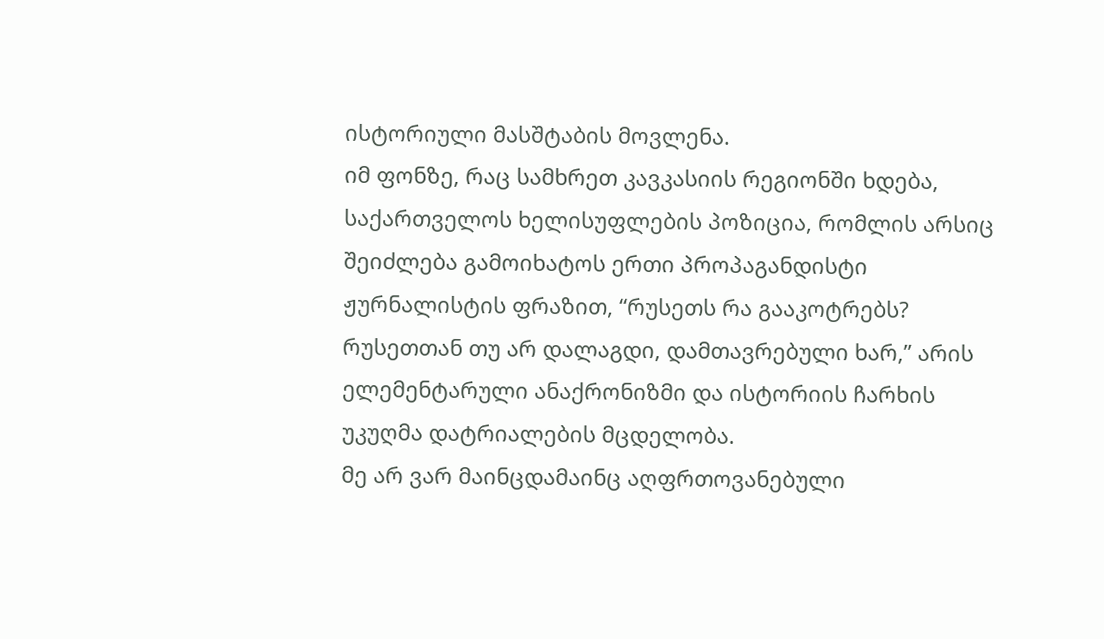ისტორიული მასშტაბის მოვლენა.
იმ ფონზე, რაც სამხრეთ კავკასიის რეგიონში ხდება, საქართველოს ხელისუფლების პოზიცია, რომლის არსიც შეიძლება გამოიხატოს ერთი პროპაგანდისტი ჟურნალისტის ფრაზით, “რუსეთს რა გააკოტრებს? რუსეთთან თუ არ დალაგდი, დამთავრებული ხარ,” არის ელემენტარული ანაქრონიზმი და ისტორიის ჩარხის უკუღმა დატრიალების მცდელობა.
მე არ ვარ მაინცდამაინც აღფრთოვანებული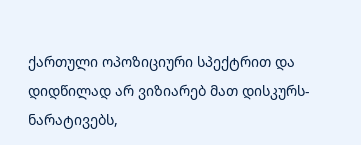ქართული ოპოზიციური სპექტრით და დიდწილად არ ვიზიარებ მათ დისკურს-ნარატივებს,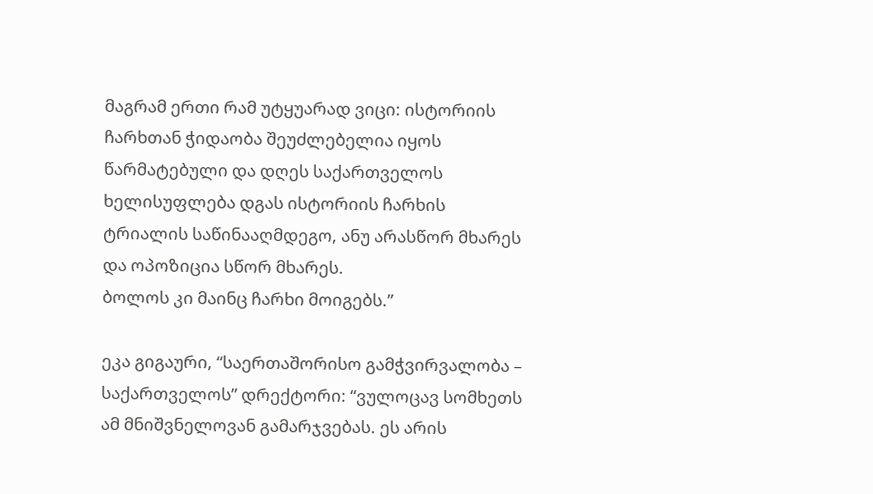მაგრამ ერთი რამ უტყუარად ვიცი: ისტორიის ჩარხთან ჭიდაობა შეუძლებელია იყოს წარმატებული და დღეს საქართველოს ხელისუფლება დგას ისტორიის ჩარხის ტრიალის საწინააღმდეგო, ანუ არასწორ მხარეს და ოპოზიცია სწორ მხარეს.
ბოლოს კი მაინც ჩარხი მოიგებს.”

ეკა გიგაური, “საერთაშორისო გამჭვირვალობა – საქართველოს” დრექტორი: “ვულოცავ სომხეთს ამ მნიშვნელოვან გამარჯვებას. ეს არის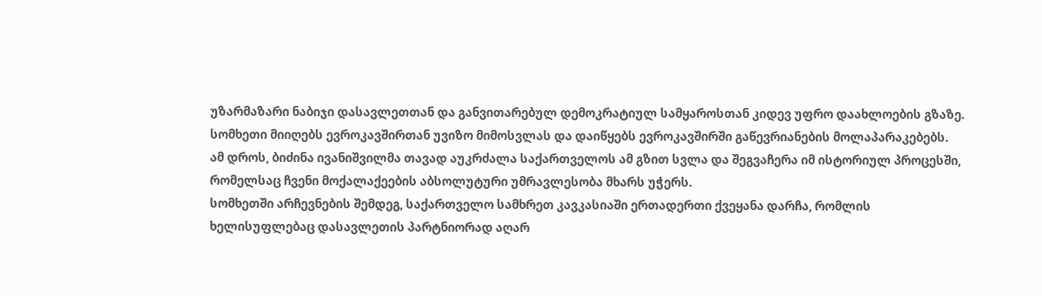უზარმაზარი ნაბიჯი დასავლეთთან და განვითარებულ დემოკრატიულ სამყაროსთან კიდევ უფრო დაახლოების გზაზე. სომხეთი მიიღებს ევროკავშირთან უვიზო მიმოსვლას და დაიწყებს ევროკავშირში გაწევრიანების მოლაპარაკებებს.
ამ დროს, ბიძინა ივანიშვილმა თავად აუკრძალა საქართველოს ამ გზით სვლა და შეგვაჩერა იმ ისტორიულ პროცესში, რომელსაც ჩვენი მოქალაქეების აბსოლუტური უმრავლესობა მხარს უჭერს.
სომხეთში არჩევნების შემდეგ, საქართველო სამხრეთ კავკასიაში ერთადერთი ქვეყანა დარჩა, რომლის ხელისუფლებაც დასავლეთის პარტნიორად აღარ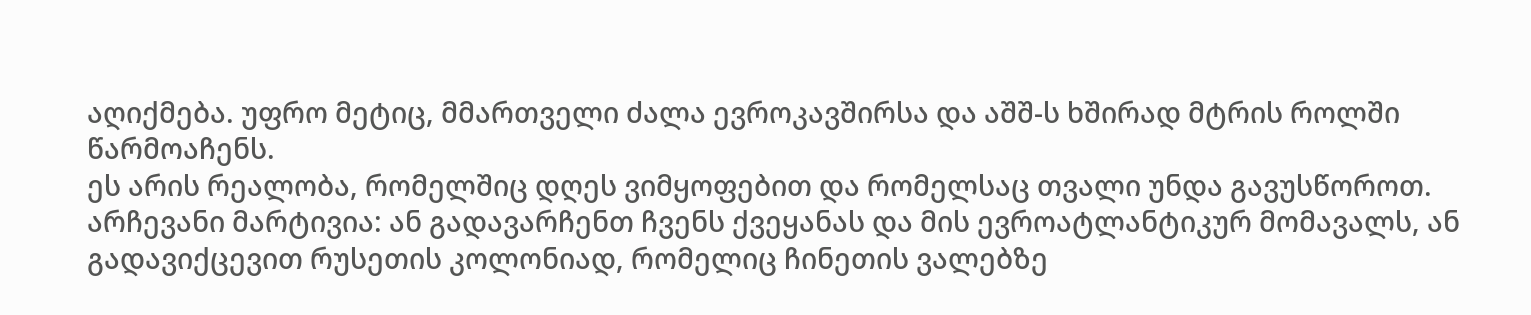აღიქმება. უფრო მეტიც, მმართველი ძალა ევროკავშირსა და აშშ-ს ხშირად მტრის როლში წარმოაჩენს.
ეს არის რეალობა, რომელშიც დღეს ვიმყოფებით და რომელსაც თვალი უნდა გავუსწოროთ. არჩევანი მარტივია: ან გადავარჩენთ ჩვენს ქვეყანას და მის ევროატლანტიკურ მომავალს, ან გადავიქცევით რუსეთის კოლონიად, რომელიც ჩინეთის ვალებზე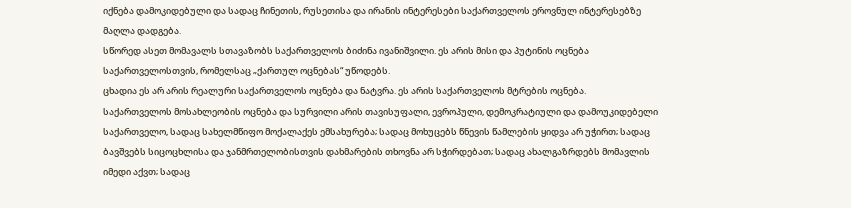იქნება დამოკიდებული და სადაც ჩინეთის, რუსეთისა და ირანის ინტერესები საქართველოს ეროვნულ ინტერესებზე მაღლა დადგება.
სწორედ ასეთ მომავალს სთავაზობს საქართველოს ბიძინა ივანიშვილი. ეს არის მისი და პუტინის ოცნება საქართველოსთვის, რომელსაც „ქართულ ოცნებას“ უწოდებს.
ცხადია ეს არ არის რეალური საქართველოს ოცნება და ნატვრა. ეს არის საქართველოს მტრების ოცნება.
საქართველოს მოსახლეობის ოცნება და სურვილი არის თავისუფალი, ევროპული, დემოკრატიული და დამოუკიდებელი საქართველო, სადაც სახელმწიფო მოქალაქეს ემსახურება; სადაც მოხუცებს წნევის წამლების ყიდვა არ უჭირთ; სადაც ბავშვებს სიცოცხლისა და ჯანმრთელობისთვის დახმარების თხოვნა არ სჭირდებათ; სადაც ახალგაზრდებს მომავლის იმედი აქვთ; სადაც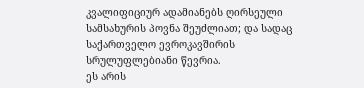კვალიფიციურ ადამიანებს ღირსეული სამსახურის პოვნა შეუძლიათ; და სადაც საქართველო ევროკავშირის სრულუფლებიანი წევრია.
ეს არის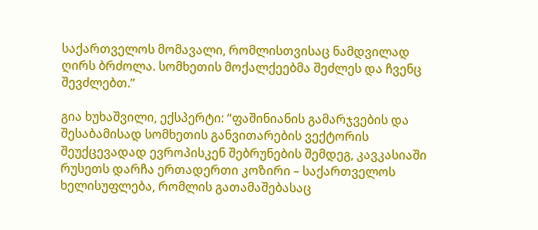საქართველოს მომავალი, რომლისთვისაც ნამდვილად ღირს ბრძოლა. სომხეთის მოქალქეებმა შეძლეს და ჩვენც შევძლებთ.”

გია ხუხაშვილი, ექსპერტი: “ფაშინიანის გამარჯვების და შესაბამისად სომხეთის განვითარების ვექტორის შეუქცევადად ევროპისკენ შებრუნების შემდეგ, კავკასიაში რუსეთს დარჩა ერთადერთი კოზირი – საქართველოს ხელისუფლება, რომლის გათამაშებასაც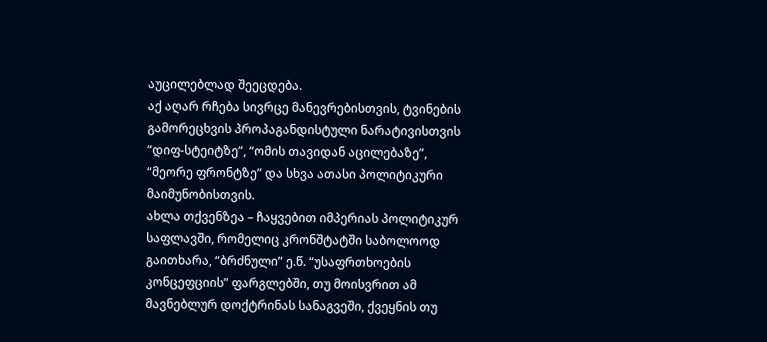აუცილებლად შეეცდება.
აქ აღარ რჩება სივრცე მანევრებისთვის, ტვინების გამორეცხვის პროპაგანდისტული ნარატივისთვის “დიფ-სტეიტზე”, “ომის თავიდან აცილებაზე”, “მეორე ფრონტზე” და სხვა ათასი პოლიტიკური მაიმუნობისთვის.
ახლა თქვენზეა – ჩაყვებით იმპერიას პოლიტიკურ საფლავში, რომელიც კრონშტატში საბოლოოდ გაითხარა, “ბრძნული” ე.წ. “უსაფრთხოების კონცეფციის” ფარგლებში, თუ მოისვრით ამ მავნებლურ დოქტრინას სანაგვეში, ქვეყნის თუ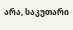არა, საკუთარი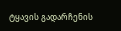ტყავის გადარჩენის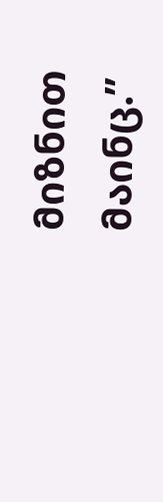მიზნით მაინც.”